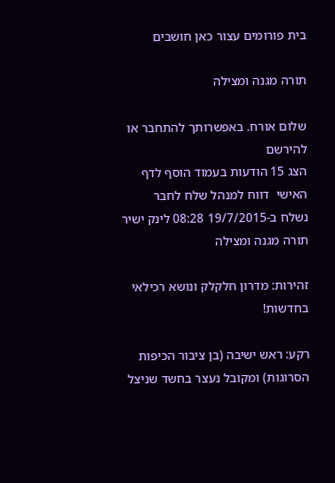בית פורומים עצור כאן חושבים

תורה מגנה ומצילה

שלום אורח. באפשרותך להתחבר או להירשם
הצג 15 הודעות בעמוד הוסף לדף האישי  דווח למנהל שלח לחבר
נשלח ב-19/7/2015 08:28 לינק ישיר
תורה מגנה ומצילה

זהירות: מדרון חלקלק ונושא רכילאי בחדשות!

רקע: ראש ישיבה (בן ציבור הכיפות הסרוגות) ומקובל נעצר בחשד שניצל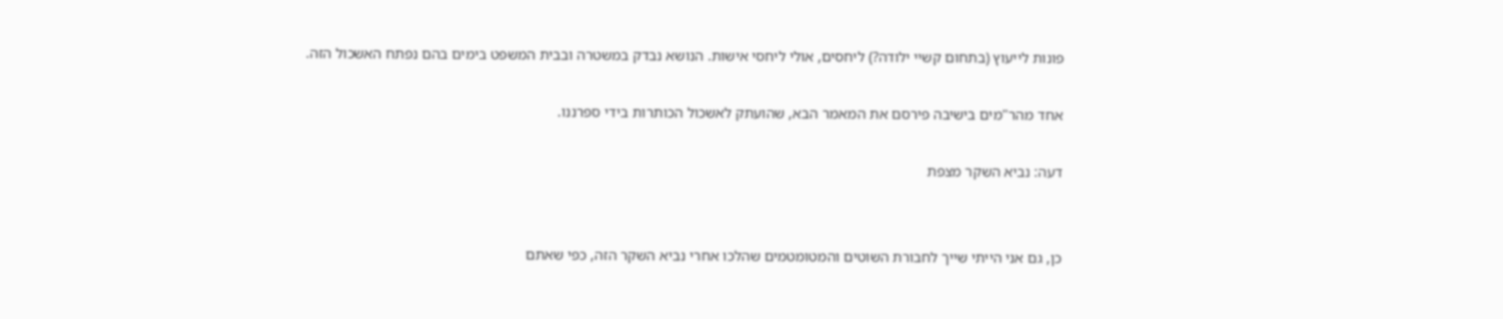פונות לייעוץ (בתחום קשיי ילודה?) ליחסים, אולי ליחסי אישות. הנושא נבדק במשטרה ובבית המשפט בימים בהם נפתח האשכול הזה.

אחד מהר"מים בישיבה פירסם את המאמר הבא, שהועתק לאשכול הכותרות בידי ספרננו.

דעה: נביא השקר מצפת


כן, גם אני הייתי שייך לחבורת השוטים והמטומטמים שהלכו אחרי נביא השקר הזה, כפי שאתם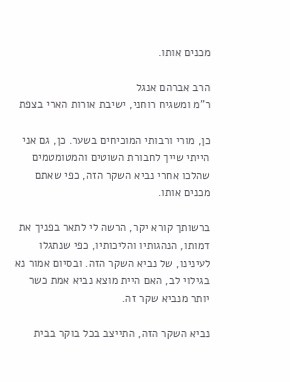מכנים אותו.

הרב אברהם אנגל
ר"מ ומשגיח רוחני, ישיבת אורות הארי בצפת

כן, מורי ורבותי המוכיחים בשער. כן, גם אני הייתי שייך לחבורת השוטים והמטומטמים שהלכו אחרי נביא השקר הזה, כפי שאתם מכנים אותו.

ברשותך קורא יקר, הרשה לי לתאר בפניך את דמותו, הנהגותיו והליכותיו, כפי שנתגלו לעינינו, של נביא השקר הזה. ובסיום אמור נא בגילוי לב, האם היית מוצא נביא אמת כשר יותר מנביא שקר זה.

נביא השקר הזה, התייצב בכל בוקר בבית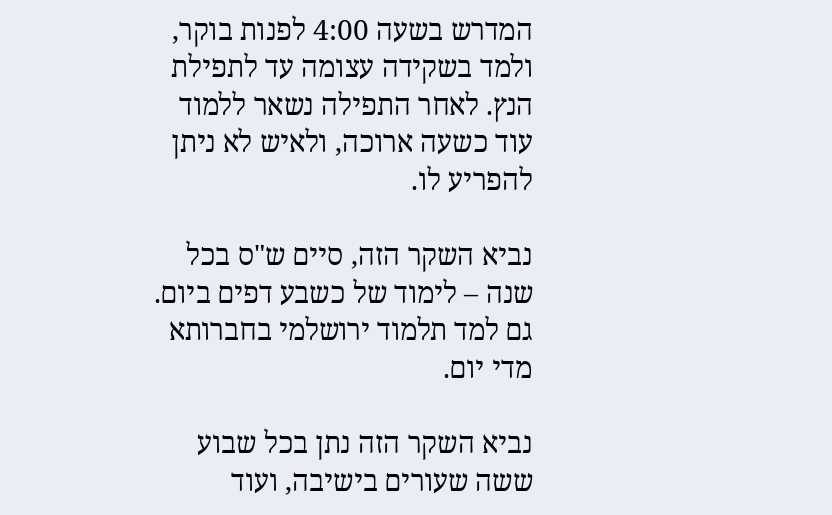המדרש בשעה 4:00 לפנות בוקר, ולמד בשקידה עצומה עד לתפילת הנץ. לאחר התפילה נשאר ללמוד עוד כשעה ארוכה, ולאיש לא ניתן להפריע לו.

נביא השקר הזה, סיים ש"ס בכל שנה – לימוד של כשבע דפים ביום. גם למד תלמוד ירושלמי בחברותא מדי יום.

נביא השקר הזה נתן בכל שבוע ששה שעורים בישיבה, ועוד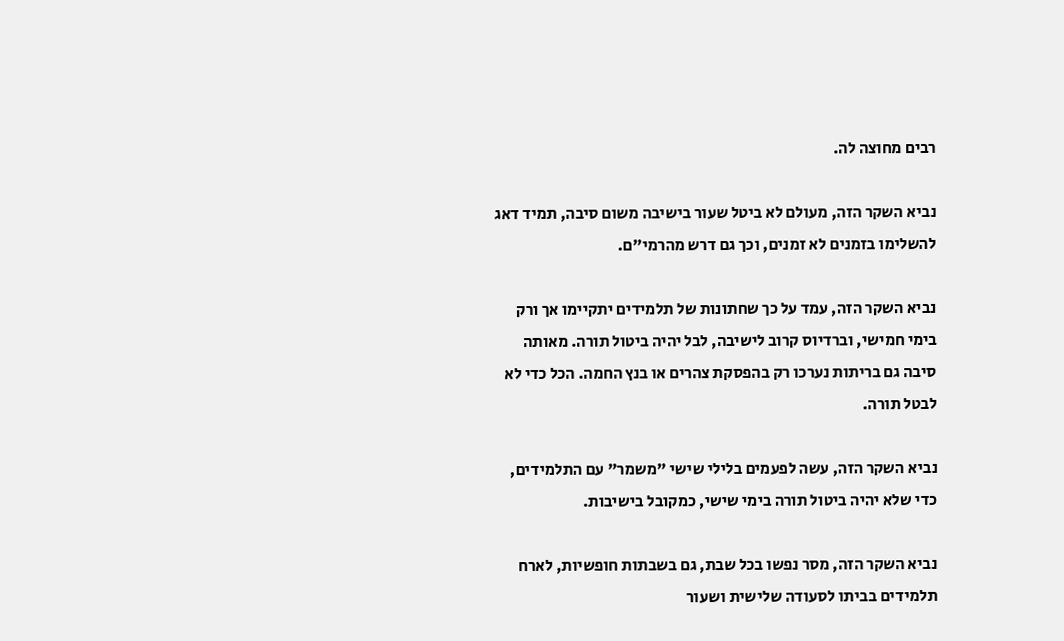רבים מחוצה לה.

נביא השקר הזה, מעולם לא ביטל שעור בישיבה משום סיבה, תמיד דאג להשלימו בזמנים לא זמנים, וכך גם דרש מהרמי"ם.

נביא השקר הזה, עמד על כך שחתונות של תלמידים יתקיימו אך ורק בימי חמישי, וברדיוס קרוב לישיבה, לבל יהיה ביטול תורה. מאותה סיבה גם בריתות נערכו רק בהפסקת צהרים או בנץ החמה. הכל כדי לא לבטל תורה.

נביא השקר הזה, עשה לפעמים בלילי שישי "משמר" עם התלמידים, כדי שלא יהיה ביטול תורה בימי שישי, כמקובל בישיבות.

נביא השקר הזה, מסר נפשו בכל שבת, גם בשבתות חופשיות, לארח תלמידים בביתו לסעודה שלישית ושעור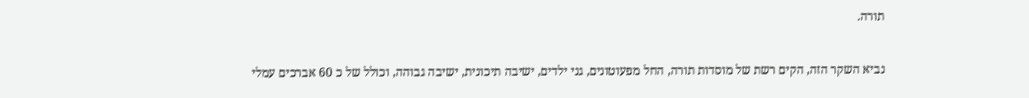תורה.

נביא השקר הזה, הקים רשת של מוסדות תורה, החל מפעוטונים, גני ילדים, ישיבה תיכונית, ישיבה גבוהה, וכולל של כ 60 אברכים עמלי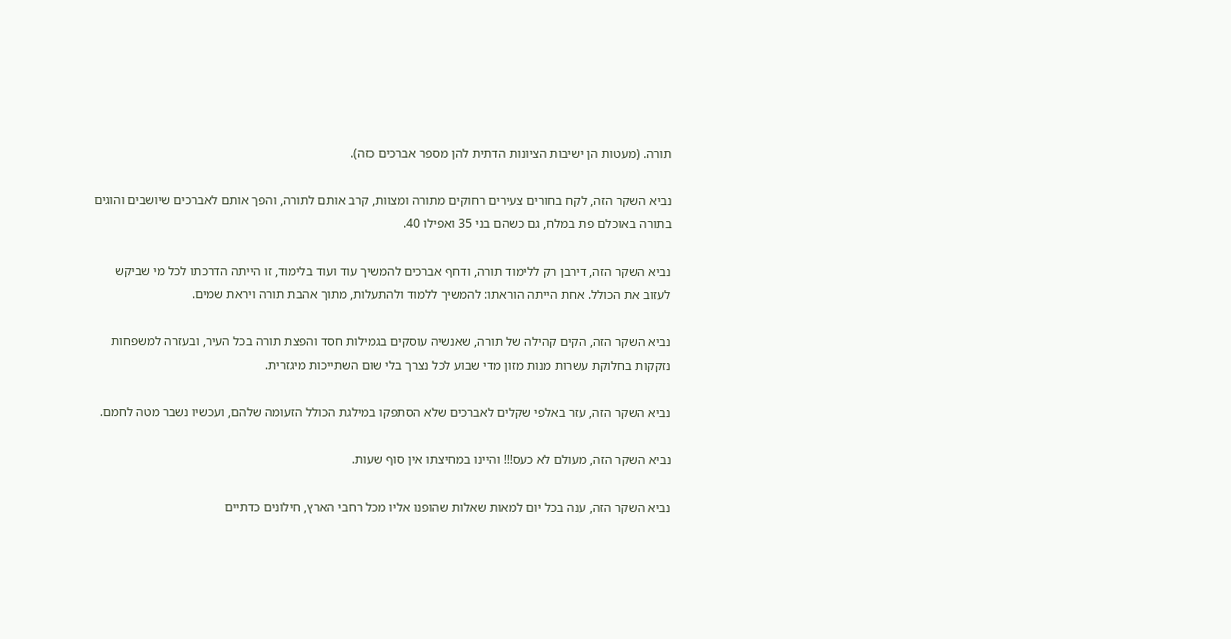תורה. (מעטות הן ישיבות הציונות הדתית להן מספר אברכים כזה).

נביא השקר הזה, לקח בחורים צעירים רחוקים מתורה ומצוות, קרב אותם לתורה, והפך אותם לאברכים שיושבים והוגים בתורה באוכלם פת במלח, גם כשהם בני 35 ואפילו 40.

נביא השקר הזה, דירבן רק ללימוד תורה, ודחף אברכים להמשיך עוד ועוד בלימוד, זו הייתה הדרכתו לכל מי שביקש לעזוב את הכולל. אחת הייתה הוראתו: להמשיך ללמוד ולהתעלות, מתוך אהבת תורה ויראת שמים.

נביא השקר הזה, הקים קהילה של תורה, שאנשיה עוסקים בגמילות חסד והפצת תורה בכל העיר, ובעזרה למשפחות נזקקות בחלוקת עשרות מנות מזון מדי שבוע לכל נצרך בלי שום השתייכות מיגזרית.

נביא השקר הזה, עזר באלפי שקלים לאברכים שלא הסתפקו במילגת הכולל הזעומה שלהם, ועכשיו נשבר מטה לחמם.

נביא השקר הזה, מעולם לא כעס!!! והיינו במחיצתו אין סוף שעות.

נביא השקר הזה, ענה בכל יום למאות שאלות שהופנו אליו מכל רחבי הארץ, חילונים כדתיים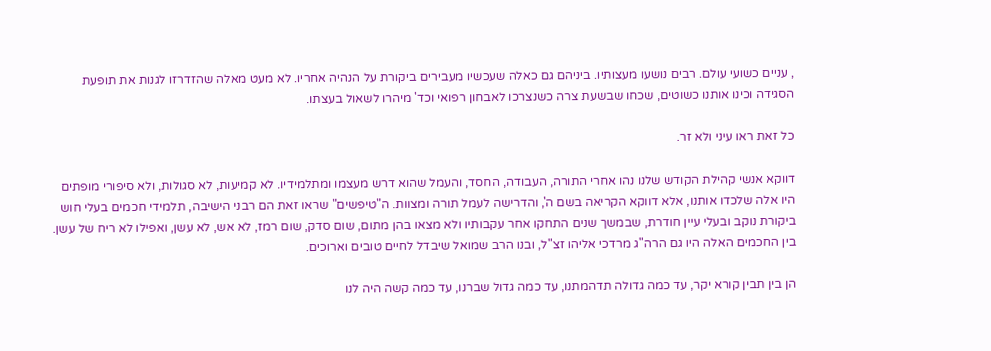, עניים כשועי עולם. רבים נושעו מעצותיו. ביניהם גם כאלה שעכשיו מעבירים ביקורת על הנהיה אחריו. לא מעט מאלה שהזדרזו לגנות את תופעת הסגידה וכינו אותנו כשוטים, שכחו שבשעת צרה כשנצרכו לאבחון רפואי וכד' מיהרו לשאול בעצתו.

כל זאת ראו עיני ולא זר.

דווקא אנשי קהילת הקודש שלנו נהו אחרי התורה, העבודה, החסד, והעמל שהוא דרש מעצמו ומתלמידיו. לא קמיעות, לא סגולות, ולא סיפורי מופתים היו אלה שלכדו אותנו, אלא דווקא הקריאה בשם ה', והדרישה לעמל תורה ומצוות. ה"טיפשים" שראו זאת הם רבני הישיבה, תלמידי חכמים בעלי חוש ביקורת נוקב ובעלי עיין חודרת, שבמשך שנים התחקו אחר עקבותיו ולא מצאו בהן מתום, שום סדק, שום רמז, לא אש, לא עשן, ואפילו לא ריח של עשן. בין החכמים האלה היו גם הרה"ג מרדכי אליהו זצ"ל, ובנו הרב שמואל שיבדל לחיים טובים וארוכים.

הן בין תבין קורא יקר, עד כמה גדולה תדהמתנו, עד כמה גדול שברנו, עד כמה קשה היה לנו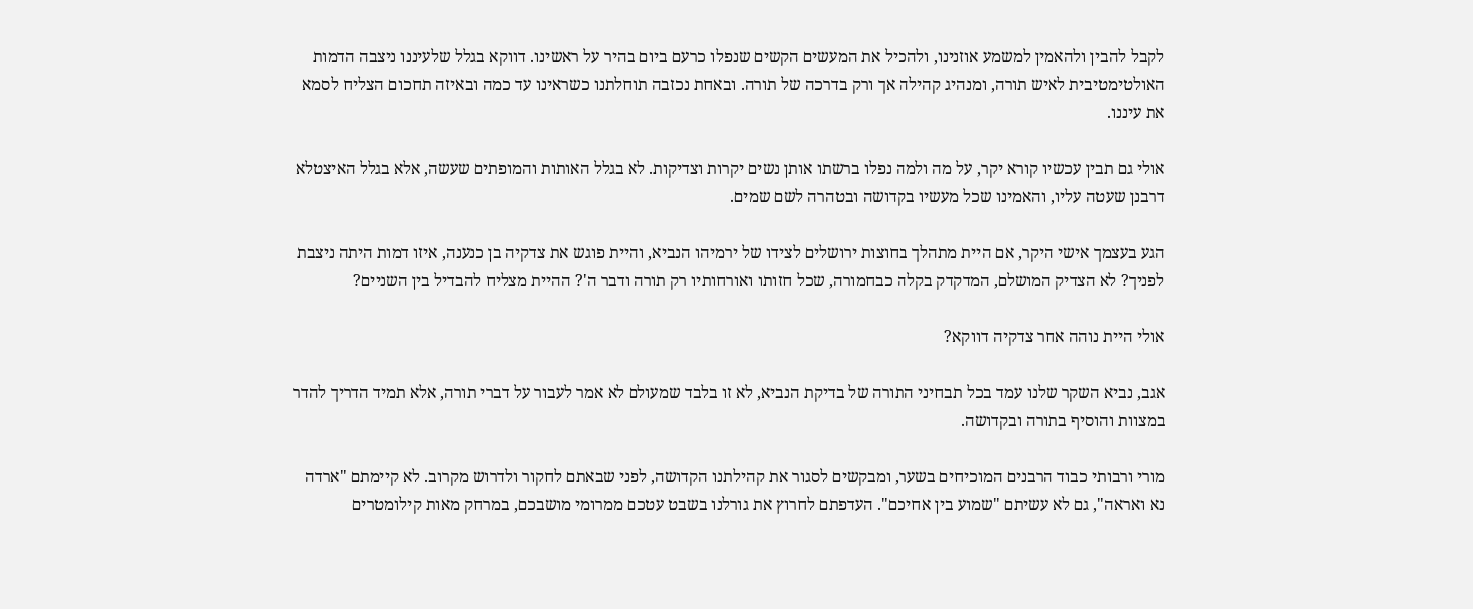לקבל להבין ולהאמין למשמע אוזנינו, ולהכיל את המעשים הקשים שנפלו כרעם ביום בהיר על ראשינו. דווקא בגלל שלעיננו ניצבה הדמות האולטימטיבית לאיש תורה, ומנהיג קהילה אך ורק בדרכה של תורה. ובאחת נכזבה תוחלתנו כשראינו עד כמה ובאיזה תחכום הצליח לסמא את עיננו.

אולי גם תבין עכשיו קורא יקר, על מה ולמה נפלו ברשתו אותן נשים יקרות וצדיקות. לא בגלל האותות והמופתים שעשה, אלא בגלל האיצטלא דרבנן שעטה עליו, והאמינו שכל מעשיו בקדושה ובטהרה לשם שמים.

הגע בעצמך אישי היקר, אם היית מתהלך בחוצות ירושלים לצידו של ירמיהו הנביא, והיית פוגש את צדקיה בן כנענה, איזו דמות היתה ניצבת לפניך? לא הצדיק המושלם, המדקדק בקלה כבחמורה, שכל חזותו ואורחותיו רק תורה ודבר ה'? ההיית מצליח להבדיל בין השניים?

אולי היית נוהה אחר צדקיה דווקא?

אגב, נביא השקר שלנו עמד בכל תבחיני התורה של בדיקת הנביא, לא זו בלבד שמעולם לא אמר לעבור על דברי תורה, אלא תמיד הדריך להדר במצוות והוסיף בתורה ובקדושה.

מורי ורבותי כבוד הרבנים המוכיחים בשער, ומבקשים לסגור את קהילתנו הקדושה, לפני שבאתם לחקור ולדרוש מקרוב. לא קיימתם "ארדה נא ואראה", גם לא עשיתם "שמוע בין אחיכם". העדפתם לחרוץ את גורלנו בשבט עטכם ממרומי מושבכם, במרחק מאות קילומטרים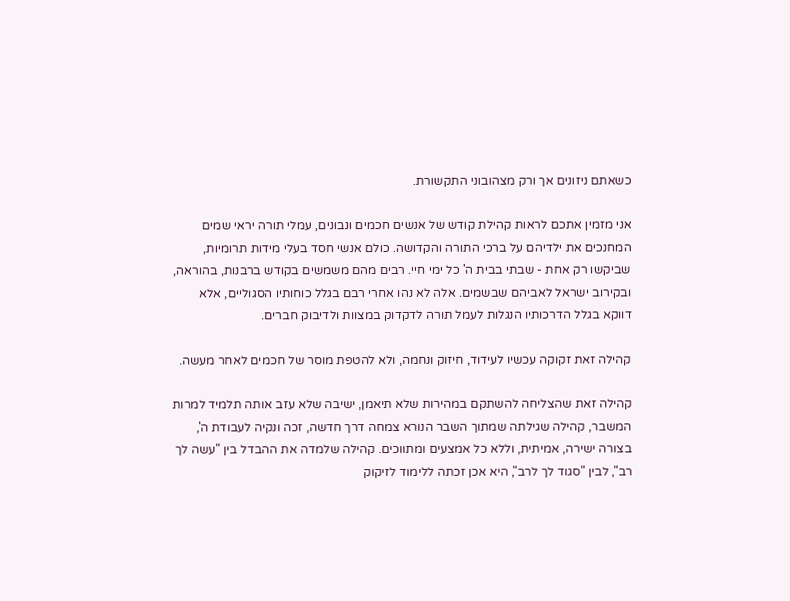כשאתם ניזונים אך ורק מצהובוני התקשורת.

אני מזמין אתכם לראות קהילת קודש של אנשים חכמים ונבונים, עמלי תורה יראי שמים המחנכים את ילדיהם על ברכי התורה והקדושה. כולם אנשי חסד בעלי מידות תרומיות, שביקשו רק אחת - שבתי בבית ה' כל ימי חיי. רבים מהם משמשים בקודש ברבנות, בהוראה, ובקירוב ישראל לאביהם שבשמים. אלה לא נהו אחרי רבם בגלל כוחותיו הסגוליים, אלא דווקא בגלל הדרכותיו הנגלות לעמל תורה לדקדוק במצוות ולדיבוק חברים.

קהילה זאת זקוקה עכשיו לעידוד, חיזוק ונחמה, ולא להטפת מוסר של חכמים לאחר מעשה.

קהילה זאת שהצליחה להשתקם במהירות שלא תיאמן, ישיבה שלא עזב אותה תלמיד למרות המשבר, קהילה שגילתה שמתוך השבר הנורא צמחה דרך חדשה, זכה ונקיה לעבודת ה', בצורה ישירה, אמיתית, וללא כל אמצעים ומתווכים. קהילה שלמדה את ההבדל בין "עשה לך רב", לבין "סגוד לך לרב", היא אכן זכתה ללימוד לזיקוק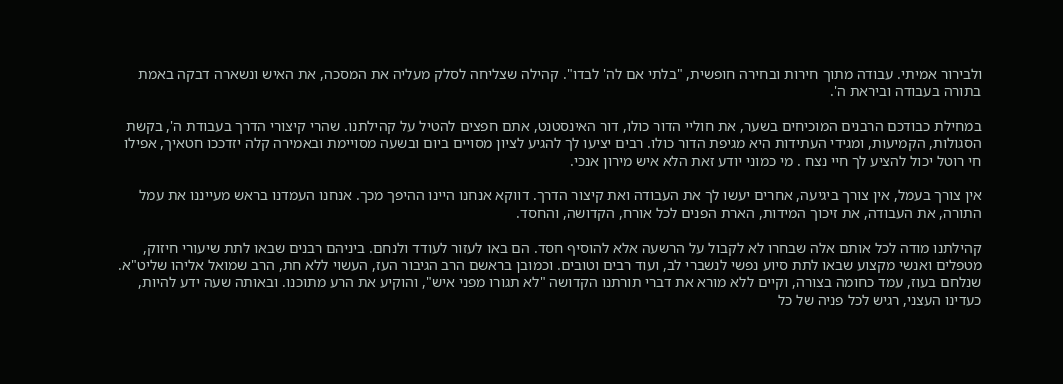ולבירור אמיתי. עבודה מתוך חירות ובחירה חופשית, "בלתי אם לה' לבדו". קהילה שצליחה לסלק מעליה את המסכה, את האיש ונשארה דבקה באמת בתורה בעבודה וביראת ה'.

במחילת כבודכם הרבנים המוכיחים בשער, את חוליי הדור כולו, דור האינסטנט, אתם חפצים להטיל על קהילתנו. שהרי קיצורי הדרך בעבודת ה', בקשת הסגולות, הקמיעות, ומגידי העתידות היא מגיפת הדור כולו. רבים יציעו לך להגיע לציון מסויים ביום ובשעה מסויימת ובאמירה קלה יזדככו חטאיך, אפילו חי רוטל יכול להציע לך חיי נצח . מי כמוני יודע זאת הלא איש מירון אנכי.

אין צורך בעמל, אין צורך ביגיעה, אחרים יעשו לך את העבודה ואת קיצור הדרך. דווקא אנחנו היינו ההיפך מכך. אנחנו העמדנו בראש מעייננו את עמל התורה, את העבודה, את זיכוך המידות, הארת הפנים לכל אורח, הקדושה, והחסד.

קהילתנו מודה לכל אותם אלה שבחרו לא לקבול על הרשעה אלא להוסיף חסד. הם באו לעזור לעודד ולנחם. ביניהם רבנים שבאו לתת שיעורי חיזוק, מטפלים ואנשי מקצוע שבאו לתת סיוע נפשי לנשברי לב, ועוד רבים וטובים. וכמובן בראשם הרב הגיבור העז, העשוי ללא חת, הרב שמואל אליהו שליט"א. שנלחם בעוז, עמד כחומה בצורה, וקיים ללא מורא את דברי תורתנו הקדושה "לא תגורו מפני איש", והוקיע את הרע מתוכנו. ובאותה שעה ידע להיות, כעדינו העצני, רגיש לכל פניה של כל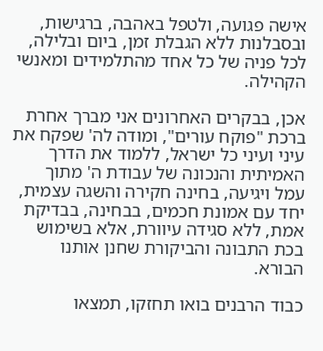אישה פגועה, ולטפל באהבה, ברגישות, ובסבלנות ללא הגבלת זמן, ביום ובלילה, לכל פניה של כל אחד מהתלמידים ומאנשי הקהילה.

אכן, בבקרים האחרונים אני מברך אחרת ברכת "פוקח עורים", ומודה לה' שפקח את עיני ועיני כל ישראל, ללמוד את הדרך האמיתית והנכונה של עבודת ה' מתוך עמל ויגיעה, בחינה חקירה והשגה עצמית, יחד עם אמונת חכמים, בבחינה, בבדיקת אמת, ללא סגידה עיוורת, אלא בשימוש בכת התבונה והביקורת שחנן אותנו הבורא.

כבוד הרבנים בואו תחזקו, תמצאו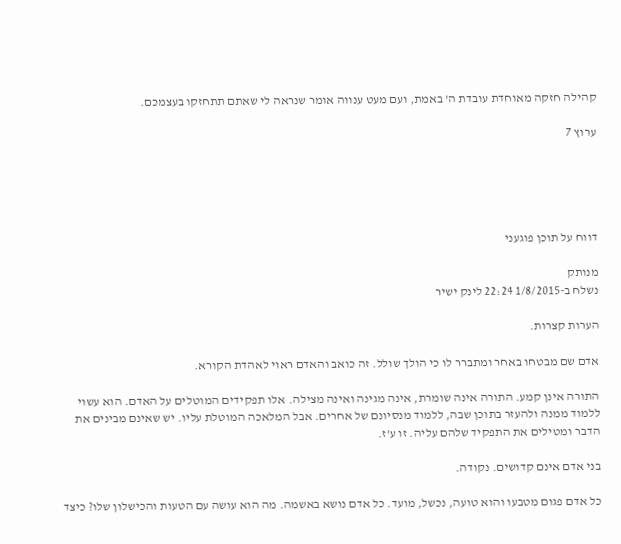קהילה חזקה מאוחדת עובדת ה' באמת, ועם מעט ענווה אומר שנראה לי שאתם תתחזקו בעצמכם.

ערוץ 7





דווח על תוכן פוגעני

מנותק
נשלח ב-1/8/2015 22:24 לינק ישיר

הערות קצרות.

אדם שם מבטחו באחר ומתברר לו כי הולך שולל. זה כואב והאדם ראוי לאהדת הקורא.

התורה אינן קמע. התורה אינה שומרת, אינה מגינה ואינה מצילה. אלו תפקידים המוטלים על האדם. הוא עשוי ללמוד ממנה ולהעזר בתוכן שבה, ללמוד מנסיונם של אחרים. אבל המלאכה המוטלת עליו. יש שאינם מבינים את הדבר ומטילים את התפקיד שלהם עליה. זו ע'ז.

בני אדם אינם קדושים. נקודה.

כל אדם פגום מטבעו והוא טועה, נכשל, מועד. כל אדם נושא באשמה. מה הוא עושה עם הטעות והכישלון שלו? כיצד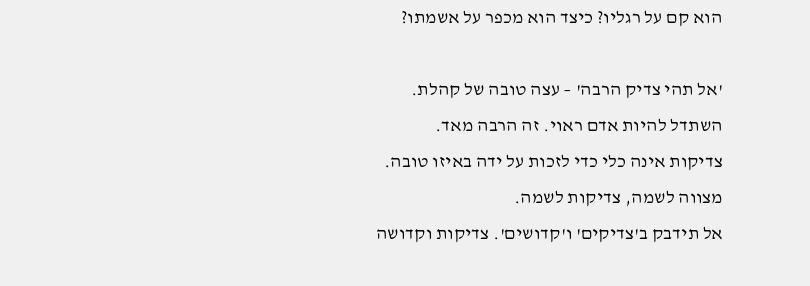הוא קם על רגליו? כיצד הוא מכפר על אשמתו?

'אל תהי צדיק הרבה' – עצה טובה של קהלת.
השתדל להיות אדם ראוי. זה הרבה מאד.
צדיקות אינה כלי כדי לזכות על ידה באיזו טובה. מצווה לשמה, צדיקות לשמה.
אל תידבק ב'צדיקים' ו'קדושים'. צדיקות וקדושה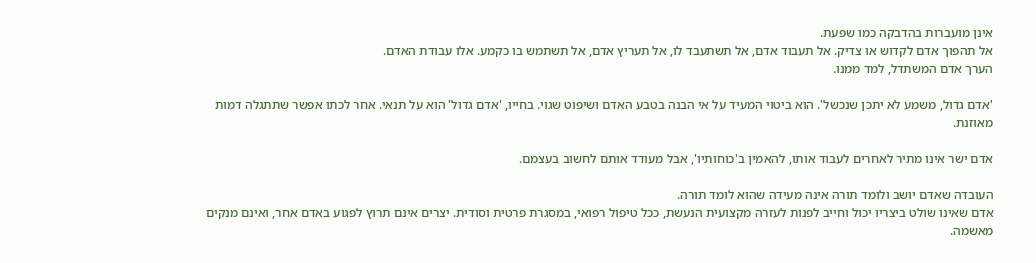אינן מועברות בהדבקה כמו שפעת.
אל תהפוך אדם לקדוש או צדיק. אל תעבוד אדם, אל תשתעבד לו, אל תעריץ אדם, אל תשתמש בו כקמע. אלו עבודת האדם.
הערך אדם המשתדל, למד ממנו.

'אדם גדול, משמע לא יתכן שנכשל'. הוא ביטוי המעיד על אי הבנה בטבע האדם ושיפוט שגוי. בחייו, 'אדם גדול' הוא על תנאי. אחר לכתו אפשר שתתגלה דמות מאוזנת.

אדם ישר אינו מתיר לאחרים לעבוד אותו, להאמין ב'כוחותיו', אבל מעודד אותם לחשוב בעצמם.

העובדה שאדם יושב ולומד תורה אינה מעידה שהוא לומד תורה.
אדם שאינו שולט ביצריו יכול וחייב לפנות לעזרה מקצועית הנעשת, ככל טיפול רפואי, במסגרת פרטית וסודית. יצרים אינם תרוץ לפגוע באדם אחר, ואינם מנקים מאשמה.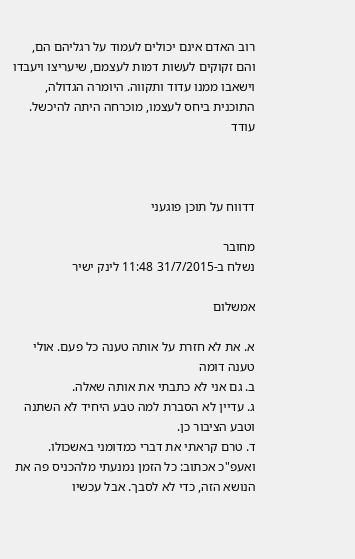רוב האדם אינם יכולים לעמוד על רגליהם הם, והם זקוקים לעשות דמות לעצמם, שיעריצו ויעבדו וישאבו ממנו עדוד ותקווה. היומרה הגדולה, התוכנית ביחס לעצמו, מוכרחה היתה להיכשל.
עודד



דדווח על תוכן פוגעני

מחובר
נשלח ב-31/7/2015 11:48 לינק ישיר

אמשלום

א. את לא חזרת על אותה טענה כל פעם. אולי טענה דומה
ב. גם אני לא כתבתי את אותה שאלה.
ג. עדיין לא הסברת למה טבע היחיד לא השתנה וטבע הציבור כן.
ד. טרם קראתי את דברי כמדומני באשכולו. ואעפ"כ אכתוב: כל הזמן נמנעתי מלהכניס פה את הנושא הזה, כדי לא לסבך. אבל עכשיו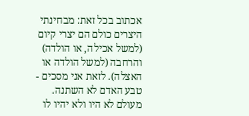אכתוב בכל זאת: מבחינתי היצרים כולם הם יצרי קיום (למשל אכילה, או הולדה) והרחבה (למשל הולדה או האצלה). לזאת אני מסכים - טבע האדם לא השתנה. מעולם לא היו ולא יהיו לו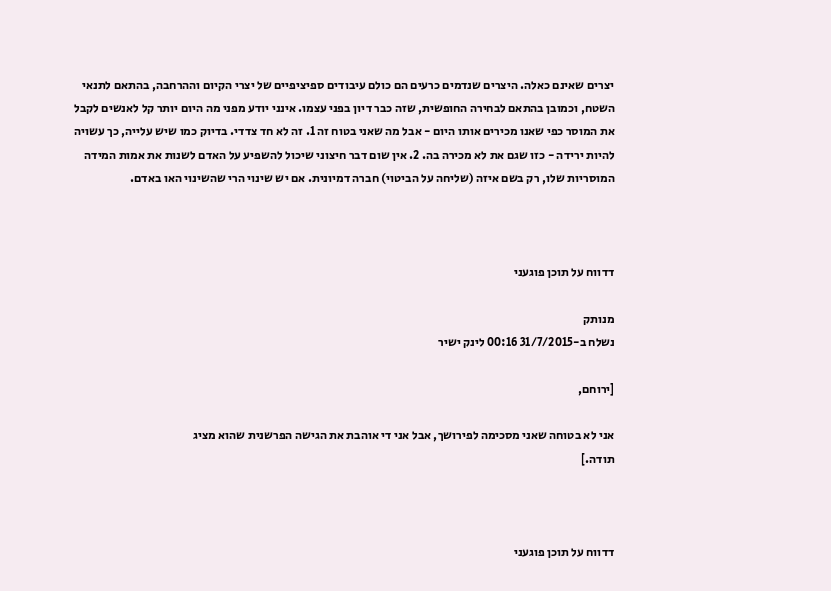יצרים שאינם כאלה. היצרים שנדמים כרעים הם כולם עיבודים ספיציפיים של יצרי הקיום וההרחבה, בהתאם לתנאי השטח, וכמובן בהתאם לבחירה החופשית, שזה כבר דיון בפני עצמו. אינני יודע מפני מה היום יותר קל לאנשים לקבל את המוסר כפי שאנו מכירים אותו היום - אבל מה שאני בטוח זה 1. זה לא חד צדדי. בדיוק כמו שיש עלייה, כך עשויה להיות ירידה - כזו שגם את לא מכירה בה. 2. אין שום דבר חיצוני שיכול להשפיע על האדם לשנות את אמות המידה המוסריות שלו, רק בשם איזה (שליחה על הביטוי) חברה דמיונית. אם יש שינוי הרי שהשינוי האו באדם.



דדווח על תוכן פוגעני

מנותק
נשלח ב-31/7/2015 00:16 לינק ישיר

[ירוחם,

אני לא בטוחה שאני מסכימה לפירושך, אבל אני די אוהבת את הגישה הפרשנית שהוא מציג
תודה.]



דדווח על תוכן פוגעני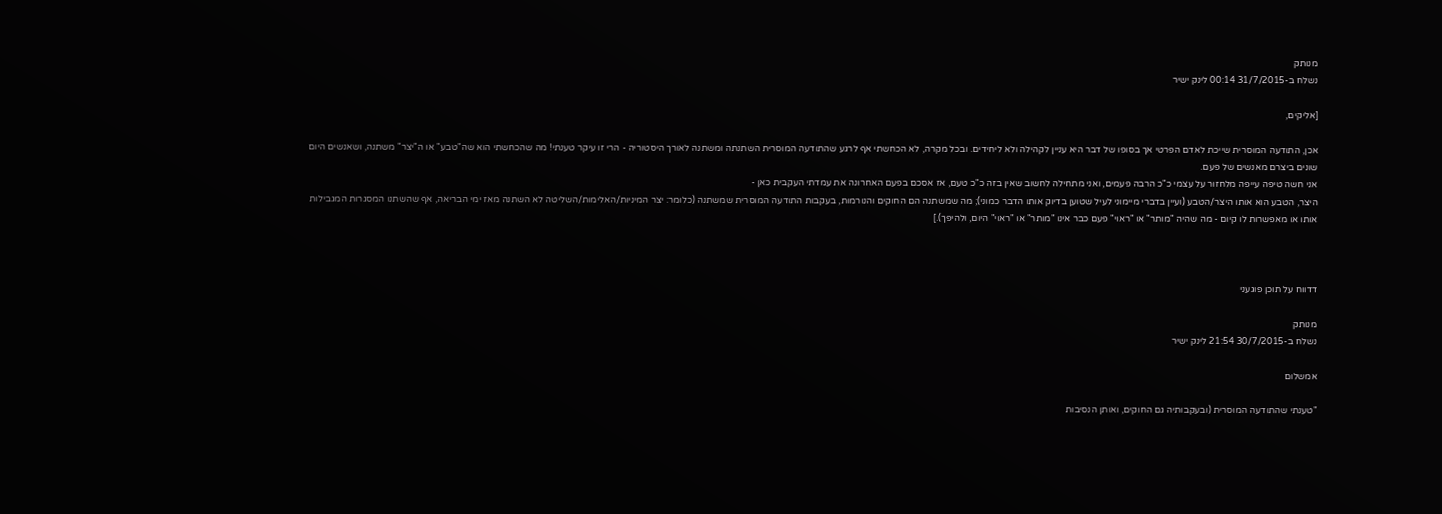מנותק
נשלח ב-31/7/2015 00:14 לינק ישיר

[אליקים,

אכן, התודעה המוסרית שייכת לאדם הפרטי אך בסופו של דבר היא עניין לקהילה ולא ליחידים. ובכל מקרה, לא הכחשתי אף לרגע שהתודעה המוסרית השתנתה ומשתנה לאורך היסטוריה - הרי זו עיקר טענתי! מה שהכחשתי הוא שה"טבע" או ה"יצר" משתנה, ושאנשים היום שונים ביצרם מאנשים של פעם.
אני חשה טיפה עייפה מלחזור על עצמי כ"כ הרבה פעמים, ואני מתחילה לחשוב שאין בזה כ"כ טעם, אז אסכם בפעם האחרונה את עמדתי העקבית כאן -
היצר, הטבע הוא אותו היצר/הטבע (ועיין בדברי מיימוני לעיל שטוען בדיוק אותו הדבר כמוני); מה שמשתנה הם החוקים והנורמות, בעקבות התודעה המוסרית שמשתנה (כלומר: יצר המיניות/האלימות/השליטה לא השתנה מאז ימי הבריאה, אף שהשתנו המסגרות המגבילות אותו או מאפשרות לו קיום - מה שהיה "מותר" או "ראוי" פעם כבר אינו "מותר" או "ראוי" היום, ולהיפך).]



דדווח על תוכן פוגעני

מנותק
נשלח ב-30/7/2015 21:54 לינק ישיר

אמשלום

"טענתי שהתודעה המוסרית (ובעקבותיה גם החוקים, ואותן הנסיבות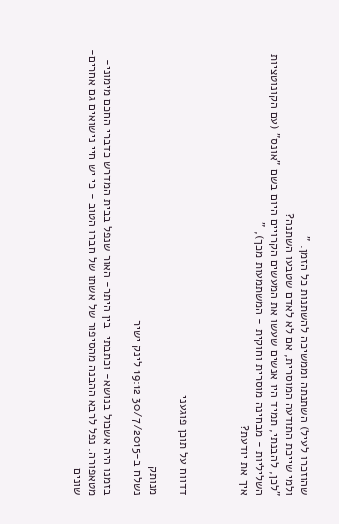שהוזכרו לעיל) השתנתה וממשיכה להשתנות כל הזמן. "
ולמי שייכת התודעה המוסרית, אם לא לאדם שטבעו השתנה?
"לכן, להבנתי, תמיד היו אנשים שעשו את המעשים הקרויים היום בשם "אונס" (עם הקונוטציות השליליות - מבחינה מוסרית וחוקית - המשתמעות מכך), "
איך את יודעת?



דדווח על תוכן פוגעני

מנותק
נשלח ב-30/7/2015 19:12 לינק ישיר

בזמנו היה אשכול בנושא- וכתבתי  בין היתר- האור שנפל בבית המדרש כדברי החכם מימוני- מטאפורה. נפל לרבא ההבנה מהסיפור של אשתו של חברו הטוב - כי יש חיי נישואים גם אחרים- שונים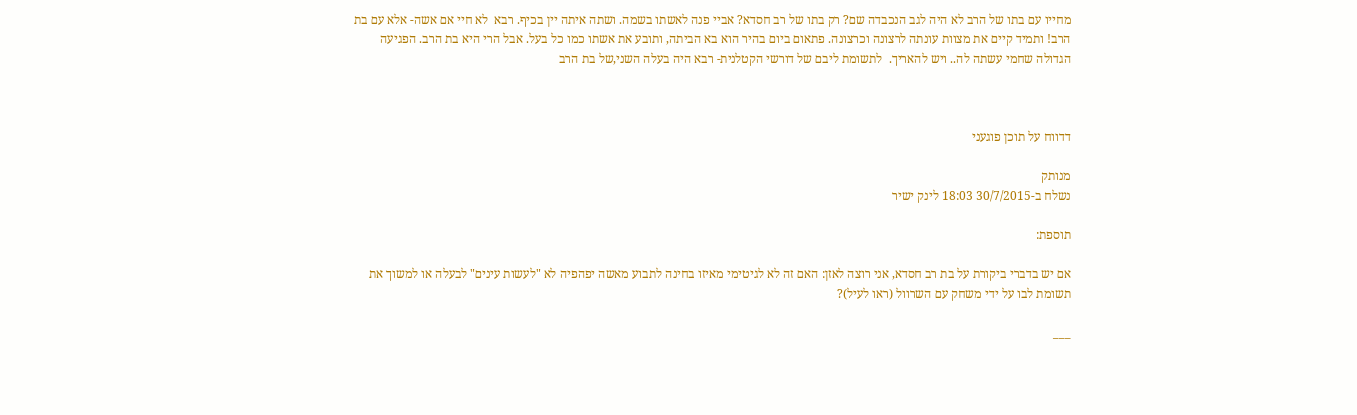מחייו עם בתו של הרב לא היה לגב הנכבדה שם? רק בתו של רב חסדא? אביי פנה לאשתו בשמה. ושתה איתה יין בכיף. רבא  לא חיי אם אשה- אלא עם בת הרב! ותמיד קיים את מצוות עונתה לרצונה וכרצונה. פתאום ביום בהיר הוא בא הביתה, ותובע את אשתו כמו כל בעל. אבל הרי היא בת הרב. הפגיעה הגדולה שחמי עשתה לה.. ויש להאריך.  לתשומת ליבם של דורשי הקטלנית- רבא היה בעלה השני,של בת הרב



דדווח על תוכן פוגעני

מנותק
נשלח ב-30/7/2015 18:03 לינק ישיר

תוספת:

אם יש בדברי ביקורת על בת רב חסדא, אני רוצה לאזן: האם זה לא לגיטימי מאיזו בחינה לתבוע מאשה יפהפיה לא "לעשות עינים" לבעלה או למשוך את תשומת לבו על ידי משחק עם השרוול (ראו לעיל)?

___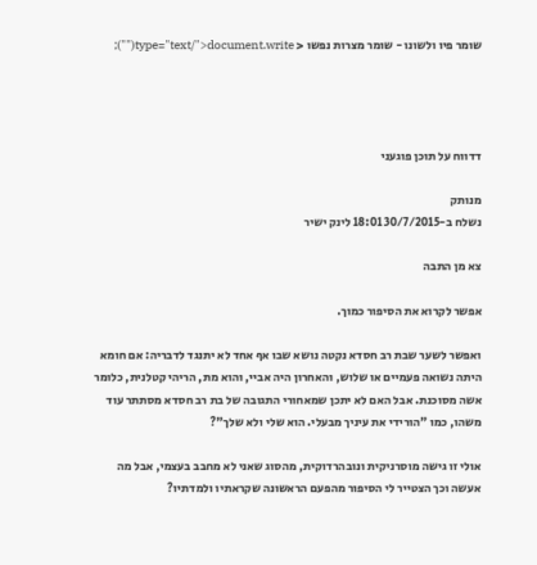שומר פיו ולשונו - שומר מצרות נפשו < type="text/">document.write("");




דדווח על תוכן פוגעני

מנותק
נשלח ב-30/7/2015 18:01 לינק ישיר

צא מן התבה

אפשר לקרוא את הסיפור כמוך.

ואפשר לשער שבת רב חסדא נקטה נושא שבו אף אחד לא יתנגד לדבריה: אם חומא היתה נשואה פעמיים או שלוש, והאחרון היה אביי, והוא מת, הריהי קטלנית, כלומר אשה מסוכנת. אבל האם לא יתכן שמאחורי התגובה של בת רב חסדא מסתתר עוד משהו, כמו "הורידי את עיניך מבעלי. הוא שלי ולא שלך"?

אולי זו גישה מוסרניקית ונובהרדוקית, מהסוג שאני לא מחבב בעצמי, אבל מה אעשה וכך הצטייר לי הסיפור מהפעם הראשונה שקראתיו ולמדתיו?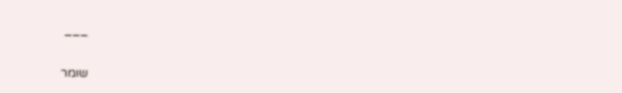___

שומר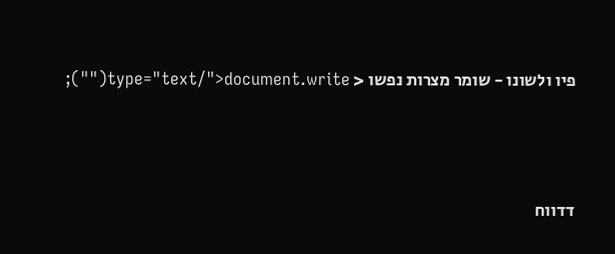פיו ולשונו - שומר מצרות נפשו < type="text/">document.write("");




דדווח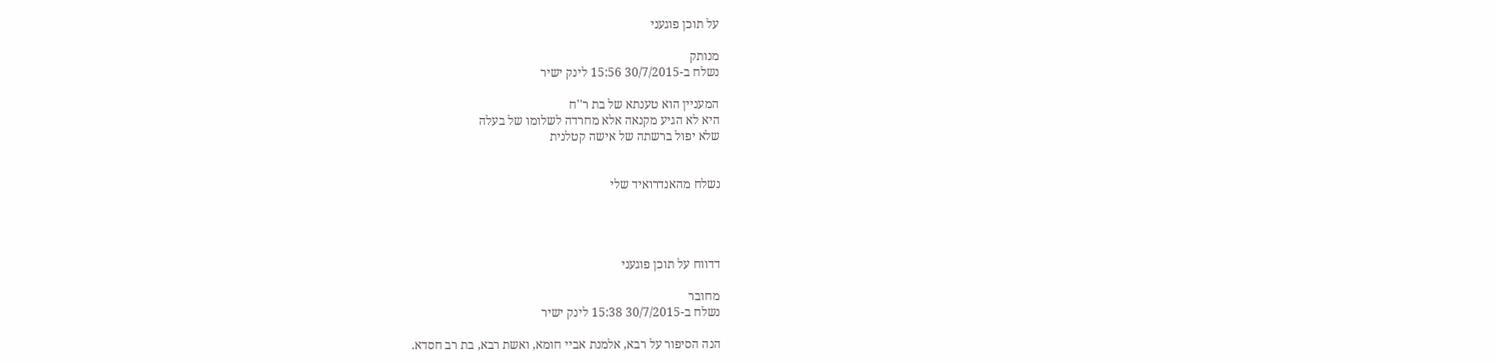על תוכן פוגעני

מנותק
נשלח ב-30/7/2015 15:56 לינק ישיר

המעניין הוא טענתא של בת ר''ח
היא לא הגיע מקנאה אלא מחרדה לשלומו של בעלה
שלא יפול ברשתה של אישה קטלנית


נשלח מהאנדרואיד שלי




דדווח על תוכן פוגעני

מחובר
נשלח ב-30/7/2015 15:38 לינק ישיר

הנה הסיפור על רבא, אלמנת אביי חומא, ואשת רבא, בת רב חסדא.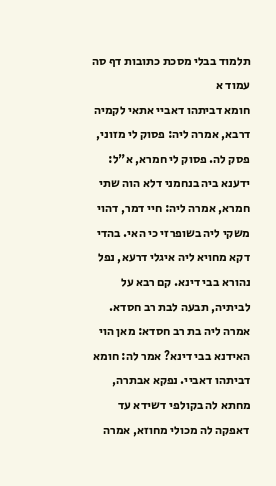תלמוד בבלי מסכת כתובות דף סה עמוד א
חומא דביתהו דאביי אתאי לקמיה דרבא, אמרה ליה: פסוק לי מזוני, פסק לה. פסוק לי חמרא, א"ל: ידענא ביה בנחמני דלא הוה שתי חמרא, אמרה ליה: חיי דמר, דהוי משקי ליה בשופרזי כי האי. בהדי דקא מחויא ליה איגלי דרעא, נפל נהורא בבי דינא. קם רבא על לביתיה, תבעה לבת רב חסדא. אמרה ליה בת רב חסדא: מאן הוי האידנא בבי דינא? אמר לה: חומא דביתהו דאביי. נפקא אבתרה, מחתא לה בקולפי דשידא עד דאפקה לה מכולי מחוזא, אמרה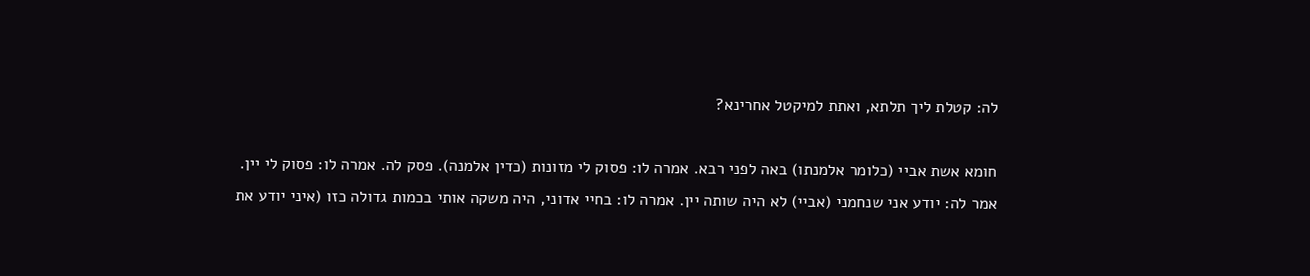לה: קטלת ליך תלתא, ואתת למיקטל אחרינא?

חומא אשת אביי (כלומר אלמנתו) באה לפני רבא. אמרה לו: פסוק לי מזונות (כדין אלמנה). פסק לה. אמרה לו: פסוק לי יין. אמר לה: יודע אני שנחמני (אביי) לא היה שותה יין. אמרה לו: בחיי אדוני, היה משקה אותי בכמות גדולה כזו (איני יודע את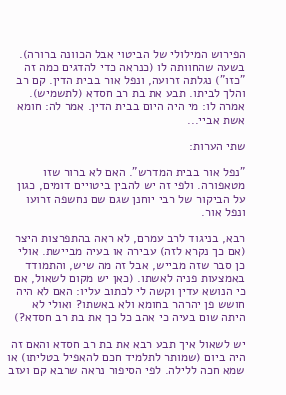הפירוש המילולי של הביטוי אבל הכוונה ברורה). בשעה שהחוותה לו (כנראה כדי להדגים כמה זה "כזו") נגלתה זרועה, ונפל אור בבית הדין. קם רב והלך לביתו. תבע את בת רב חסדא (לתשמיש). אמרה לו: מי היה היום בבית הדין. אמר לה: חומא אשת אביי...

שתי הערות:

"נפל אור בבית המדרש". האם לא ברור שזו מטאפורה. ולפי זה יש להבין ביטויים דומים, כגון על הביקור של רבי יוחנן שגם שם נחשפה זרועו ונפל אור.

רבא, בניגוד לרב עמרם, לא ראה בהתפרצות היצר (אם כך נקרא לזה) עבירה או בעיה מביישת. אולי כן סבר שזה מבייש, אבל זה מה שיש, והתמודד באמצעות פניה לאשתו. (כאן יש מקום לשאול, אם כי הנושא עדין וקשה לי לכתוב עליו: האם לא היה חושש פן יהרהר בחומא ולא באשתו? ואולי לא היתה שום בעיה כי אהב כל כך את בת רב חסדא?)

יש לשאול איך תבע רבא את בת רב חסדא והאם זה היה ביום (שמותר לתלמיד חכם להאפיל בטליתו) או שמא חכה ללילה. לפי הסיפור נראה שרבא קם ועזב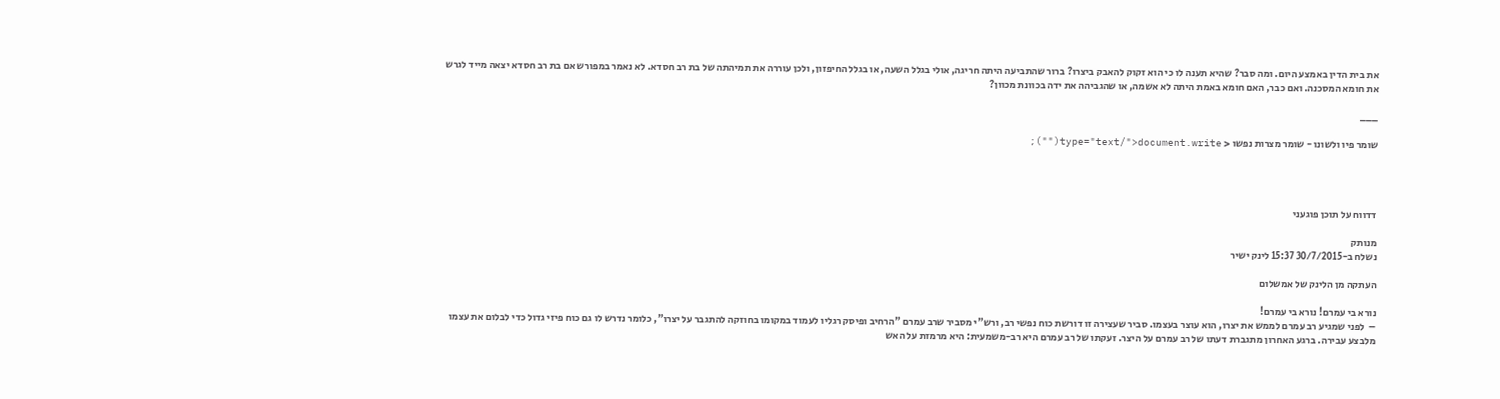את בית הדין באמצע היום. ומה סבר? שהיא תענה לו כי הוא זקוק להאבק ביצרו? ברור שהתביעה היתה חריגה, אולי בגלל השעה, או בגלל החיפזון, ולכן עוררה את תמיהתה של בת רב חסדא. לא נאמר במפורש אם בת רב חסדא יצאה מייד לגרש את חומא המסכנה. ואם כבר, האם חומא באמת היתה לא אשמה, או שהגביהה את ידה בכוונת מכוון?

___

שומר פיו ולשונו - שומר מצרות נפשו < type="text/">document.write("");




דדווח על תוכן פוגעני

מנותק
נשלח ב-30/7/2015 15:37 לינק ישיר

העתקה מן הלינק של אמשלום

נורא בי עמרם! נורא בי עמרם!
–  לפני שמגיע רב עמרם לממש את יצרו, הוא עוצר בעצמו. סביר שעצירה זו דורשת כוח נפשי רב, ורש"י מסביר שרב עמרם "הרחיב ופיסק רגליו לעמוד במקומו בחוזקה להתגבר על יצרו", כלומר נדרש לו גם כוח פיזי גדול כדי לבלום את עצמו מלבצע עבירה. ברגע האחרון מתגברת דעתו של רב עמרם על היצר. זעקתו של רב עמרם היא רב-משמעית: היא מרמזת על האש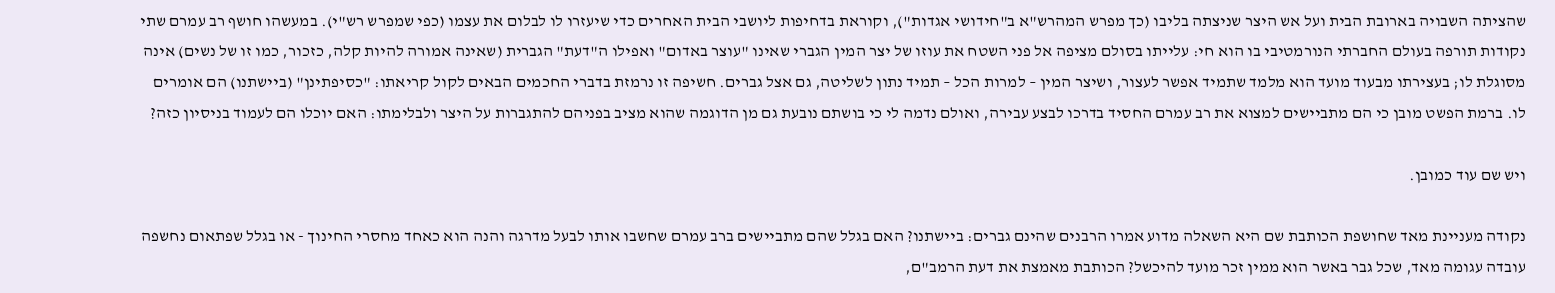שהציתה השבויה בארובת הבית ועל אש היצר שניצתה בליבו (כך מפרש המהרש"א ב"חידושי אגדות"), וקוראת בדחיפות ליושבי הבית האחרים כדי שיעזרו לו לבלום את עצמו (כפי שמפרש רש"י). במעשהו חושף רב עמרם שתי נקודות תורפה בעולם החברתי הנורמטיבי בו הוא חי: עלייתו בסולם מציפה אל פני השטח את עוזו של יצר המין הגברי שאינו "עוצר באדום" ואפילו ה"דעת" הגברית (שאינה אמורה להיות קלה, כזכור, כמו זו של נשים) אינה מסוגלת לו; בעצירתו מבעוד מועד הוא מלמד שתמיד אפשר לעצור, ושיצר המין – למרות הכל – תמיד נתון לשליטה, גם אצל גברים. חשיפה זו נרמזת בדברי החכמים הבאים לקול קריאתו: "כסיפתינן" (ביישתנו) הם אומרים לו. ברמת הפשט מובן כי הם מתביישים למצוא את רב עמרם החסיד בדרכו לבצע עבירה, ואולם נדמה לי כי בושתם נובעת גם מן הדוגמה שהוא מציב בפניהם להתגברות על היצר ולבלימתו: האם יוכלו הם לעמוד בניסיון כזה?

ויש שם עוד כמובן.

נקודה מעניינת מאד שחושפת הכותבת שם היא השאלה מדוע אמרו הרבנים שהינם גברים: ביישתנו? האם בגלל שהם מתביישים ברב עמרם שחשבו אותו לבעל מדרגה והנה הוא כאחד מחסרי החינוך - או בגלל שפתאום נחשפה עובדה עגומה מאד, שכל גבר באשר הוא ממין זכר מועד להיכשל? הכותבת מאמצת את דעת הרמב"ם,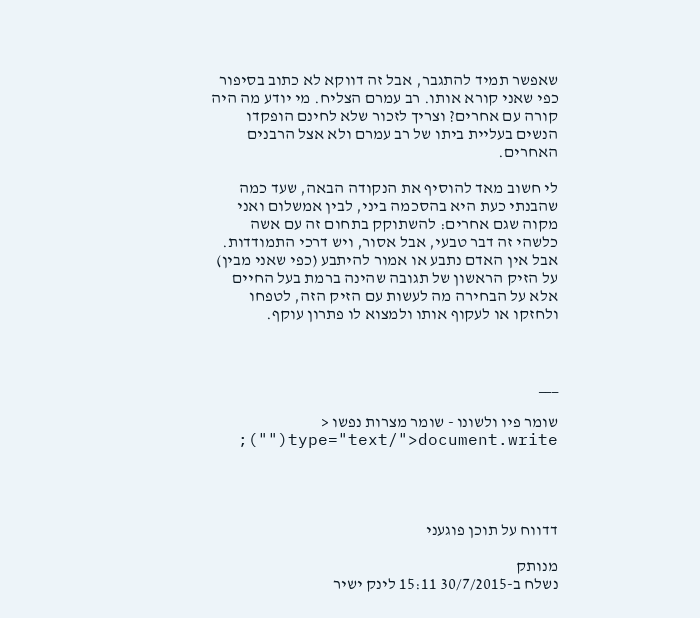שאפשר תמיד להתגבר, אבל זה דווקא לא כתוב בסיפור כפי שאני קורא אותו. רב עמרם הצליח. מי יודע מה היה קורה עם אחרים? וצריך לזכור שלא לחינם הופקדו הנשים בעליית ביתו של רב עמרם ולא אצל הרבנים האחרים.

לי חשוב מאד להוסיף את הנקודה הבאה, שעד כמה שהבנתי כעת היא בהסכמה ביני, לבין אמשלום ואני מקוה שגם אחרים: להשתוקק בתחום זה עם אשה כלשהי זה דבר טבעי, אבל אסור, ויש דרכי התמודדות. אבל אין האדם נתבע או אמור להיתבע (כפי שאני מבין) על הזיק הראשון של תגובה שהינה ברמת בעל החיים אלא על הבחירה מה לעשות עם הזיק הזה, לטפחו ולחזקו או לעקוף אותו ולמצוא לו פתרון עוקף.



___

שומר פיו ולשונו - שומר מצרות נפשו < type="text/">document.write("");




דדווח על תוכן פוגעני

מנותק
נשלח ב-30/7/2015 15:11 לינק ישיר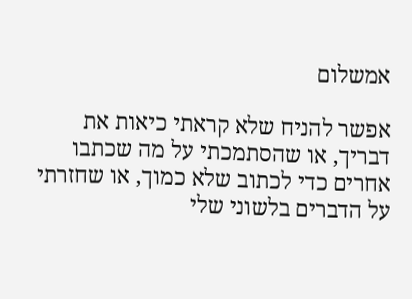אמשלום

אפשר להניח שלא קראתי כיאות את דבריך, או שהסתמכתי על מה שכתבו אחרים כדי לכתוב שלא כמוך, או שחזרתי על הדברים בלשוני שלי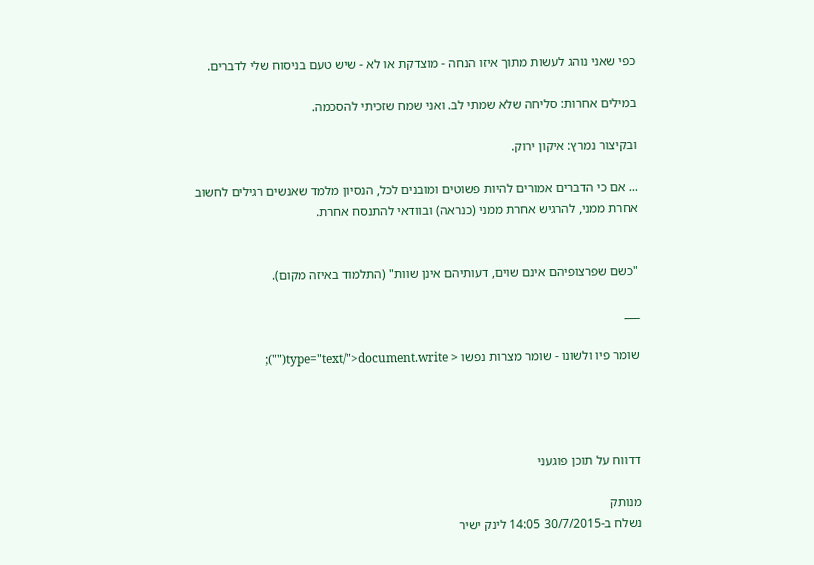כפי שאני נוהג לעשות מתוך איזו הנחה - מוצדקת או לא - שיש טעם בניסוח שלי לדברים.

במילים אחרות: סליחה שלא שמתי לב. ואני שמח שזכיתי להסכמה.

ובקיצור נמרץ: איקון ירוק.

... אם כי הדברים אמורים להיות פשוטים ומובנים לכל, הנסיון מלמד שאנשים רגילים לחשוב אחרת ממני, להרגיש אחרת ממני (כנראה) ובוודאי להתנסח אחרת.


"כשם שפרצופיהם אינם שוים, דעותיהם אינן שוות" (התלמוד באיזה מקום).

___

שומר פיו ולשונו - שומר מצרות נפשו < type="text/">document.write("");




דדווח על תוכן פוגעני

מנותק
נשלח ב-30/7/2015 14:05 לינק ישיר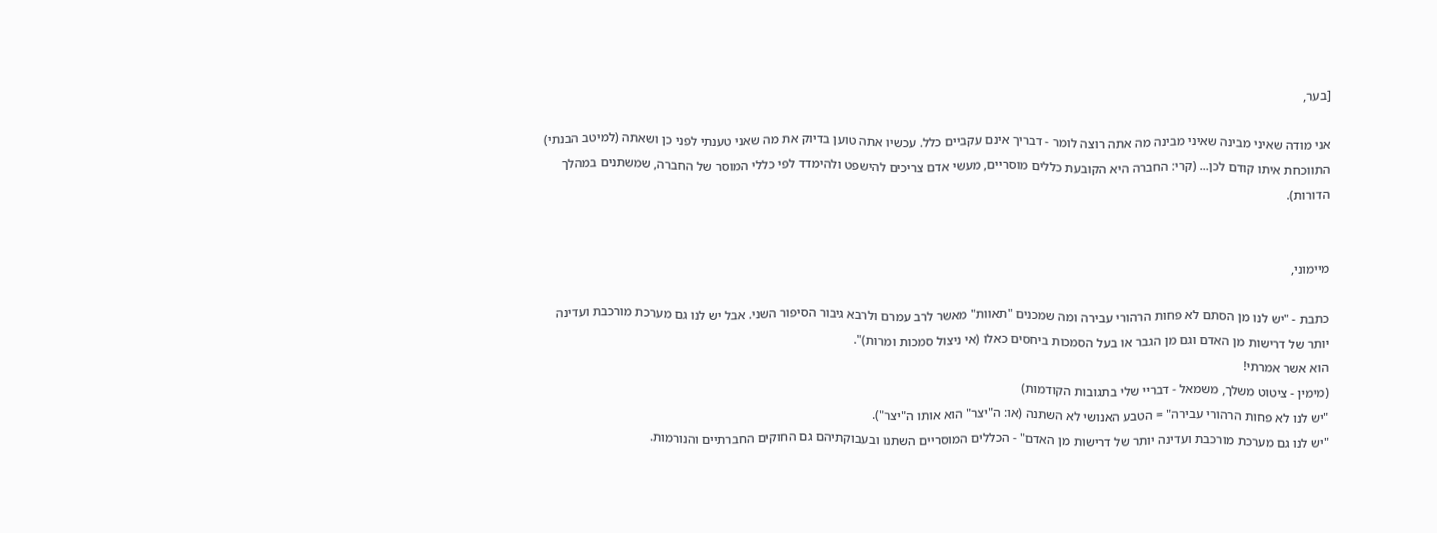[בער,

אני מודה שאיני מבינה שאיני מבינה מה אתה רוצה לומר - דבריך אינם עקביים כלל. עכשיו אתה טוען בדיוק את מה שאני טענתי לפני כן ושאתה (למיטב הבנתי) התווכחת איתו קודם לכן... (קרי: החברה היא הקובעת כללים מוסריים, מעשי אדם צריכים להישפט ולהימדד לפי כללי המוסר של החברה, שמשתנים במהלך הדורות).


מיימוני,

כתבת - "יש לנו מן הסתם לא פחות הרהורי עבירה ומה שמכנים "תאוות" מאשר לרב עמרם ולרבא גיבור הסיפור השני. אבל יש לנו גם מערכת מורכבת ועדינה יותר של דרישות מן האדם וגם מן הגבר או בעל הסמכות ביחסים כאלו (אי ניצול סמכות ומרות)".
הוא אשר אמרתי!
(מימין - ציטוט משלך, משמאל - דבריי שלי בתגובות הקודמות)
"יש לנו לא פחות הרהורי עבירה" = הטבע האנושי לא השתנה (או: ה"יצר" הוא אותו ה"יצר").
"יש לנו גם מערכת מורכבת ועדינה יותר של דרישות מן האדם" - הכללים המוסריים השתנו ובעבוקתיהם גם החוקים החברתיים והנורמות.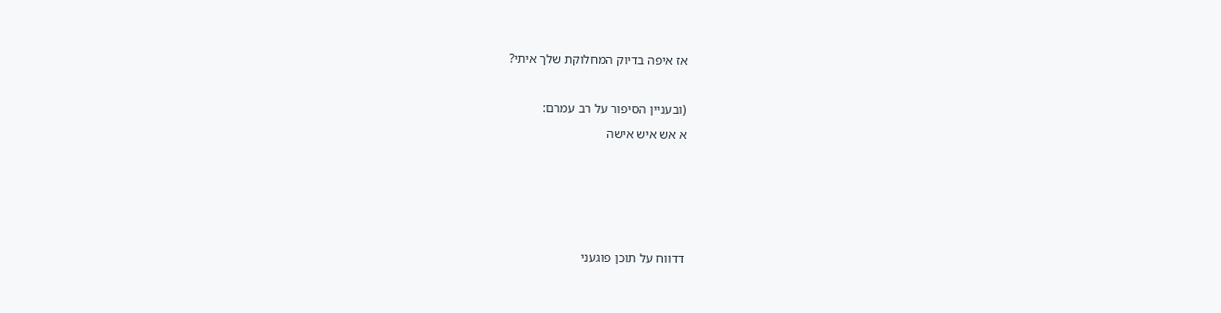אז איפה בדיוק המחלוקת שלך איתי?

(ובעניין הסיפור על רב עמרם:
א אש איש אישה




דדווח על תוכן פוגעני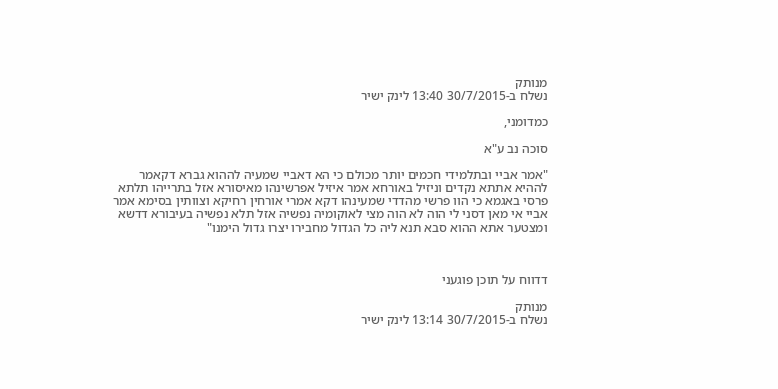מנותק
נשלח ב-30/7/2015 13:40 לינק ישיר

כמדומני,

סוכה נב ע"א

"אמר אביי ובתלמידי חכמים יותר מכולם כי הא דאביי שמעיה לההוא גברא דקאמר לההיא אתתא נקדים וניזיל באורחא אמר איזיל אפרשינהו מאיסורא אזל בתרייהו תלתא פרסי באגמא כי הוו פרשי מהדדי שמעינהו דקא אמרי אורחין רחיקא וצוותין בסימא אמר אביי אי מאן דסני לי הוה לא הוה מצי לאוקומיה נפשיה אזל תלא נפשיה בעיבורא דדשא ומצטער אתא ההוא סבא תנא ליה כל הגדול מחבירו יצרו גדול הימנו"



דדווח על תוכן פוגעני

מנותק
נשלח ב-30/7/2015 13:14 לינק ישיר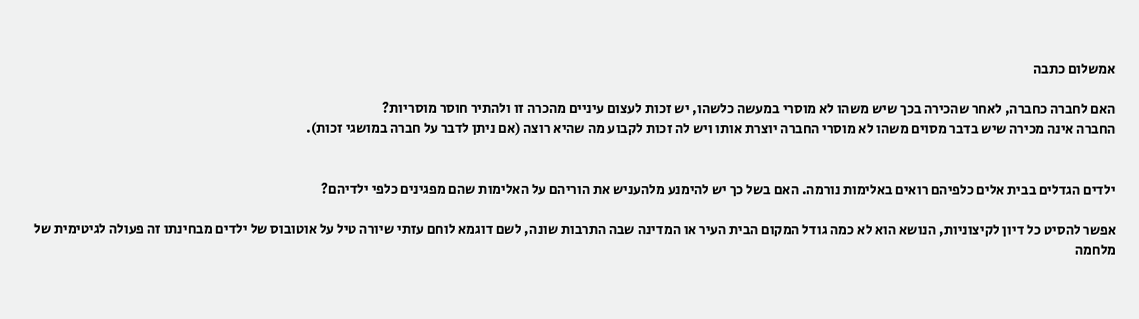אמשלום כתבה

האם לחברה כחברה, לאחר שהכירה בכך שיש משהו לא מוסרי במעשה כלשהו, יש זכות לעצום עיניים מהכרה זו ולהתיר חוסר מוסריות?
החברה אינה מכירה שיש בדבר מסוים משהו לא מוסרי החברה יוצרת אותו ויש לה זכות לקבוע מה שהיא רוצה (אם ניתן לדבר על חברה במושגי זכות).


ילדים הגדלים בבית אלים כלפיהם רואים באלימות נורמה. האם בשל כך יש להימנע מלהעניש את הוריהם על האלימות שהם מפגינים כלפי ילדיהם?

אפשר להסיט כל דיון לקיצוניות, הנושא הוא לא כמה גודל המקום הבית העיר או המדינה שבה התרבות שונה, לשם דוגמא לוחם עזתי שיורה טיל על אוטובוס של ילדים מבחינתו זה פעולה לגיטימית של מלחמה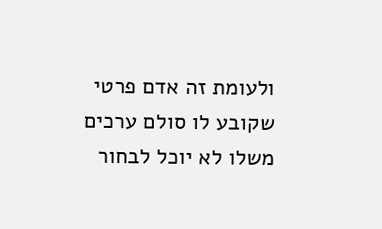ולעומת זה אדם פרטי שקובע לו סולם ערכים משלו לא יוכל לבחור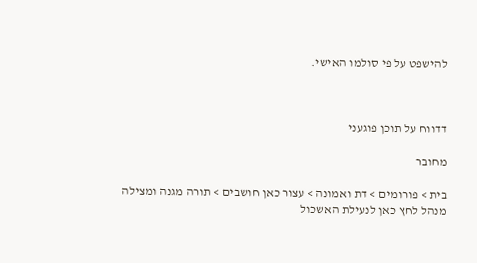להישפט על פי סולמו האישי.



דדווח על תוכן פוגעני

מחובר

בית > פורומים > דת ואמונה > עצור כאן חושבים > תורה מגנה ומצילה
מנהל לחץ כאן לנעילת האשכול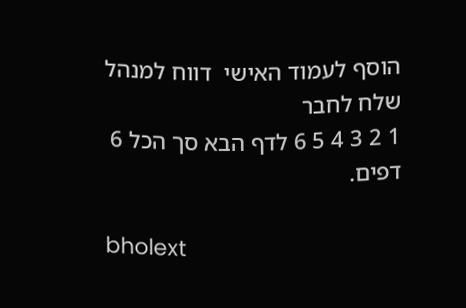הוסף לעמוד האישי  דווח למנהל שלח לחבר
1 2 3 4 5 6 לדף הבא סך הכל 6 דפים.

bholext